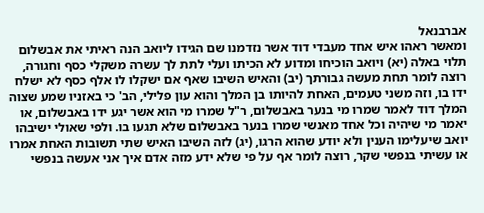אברבנאל
ומאשר ראהו איש אחד מעבדי דוד אשר נזדמנו שם הגידו ליואב הנה ראיתי את אבשלום תלוי באלה (יא) ויואב הוכיחו ומדוע לא הכיתו ועלי לתת לך עשרה משקלי כסף וחגורה, רוצה לומר תחת מעשה גבורתך (יב) והאיש השיבו שאף אם ישקלו לו אלף כסף לא ישלח ידו בו, וזה משני טעמים, האחת להיותו בן המלך והוא עון פלילי, הב' כי באזניו שמע שצוה המלך דוד לאמר שמרו מי בנער באבשלום, ר"ל שמרו מי הוא אשר יגע ידו באבשלום, או יאמר מי שיהיה וכל אחד מאנשי שמרו בנער באבשלום שלא תגעו בו. ולפי שאולי ישיבהו יואב שיעלימו הענין ולא יודע שהוא הרגו, (יג) לזה השיבו האיש שתי תשובות האחת אמרו או עשיתי בנפשי שקר, רוצה לומר אף על פי שלא ידע מזה אדם איך אני אעשה בנפשי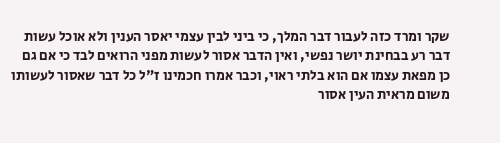שקר ומרד כזה לעבור דבר המלך, כי ביני לבין עצמי יאסר הענין ולא אוכל עשות דבר רע בבחינת יושר נפשי, ואין הדבר אסור לעשות מפני הרואים לבד כי אם גם כן מפאת עצמו אם הוא בלתי ראוי, וכבר אמרו חכמינו ז"ל כל דבר שאסור לעשותו משום מראית העין אסור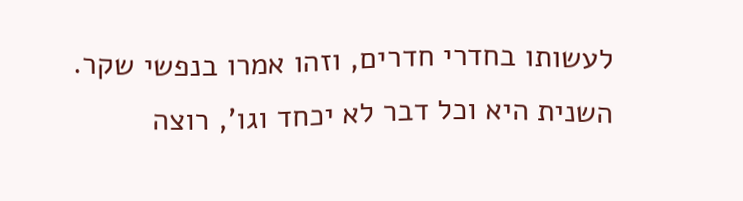לעשותו בחדרי חדרים, וזהו אמרו בנפשי שקר. השנית היא וכל דבר לא יכחד וגו', רוצה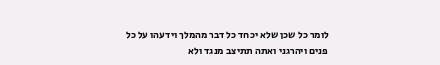לומר כל שכן שלא יכחד כל דבר מהמלך וידעהו על כל פנים ויהרגני ואתה תתיצב מנגד ולא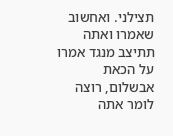תצילני. ואחשוב שאמרו ואתה תתיצב מנגד אמרו על הכאת אבשלום, רוצה לומר אתה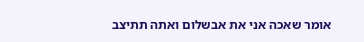אומר שאכה אני את אבשלום ואתה תתיצב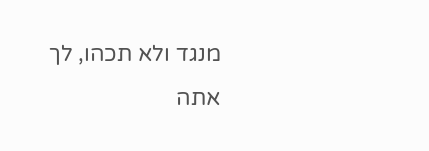מנגד ולא תכהו, לך אתה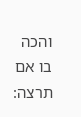והכה בו אם תרצה: